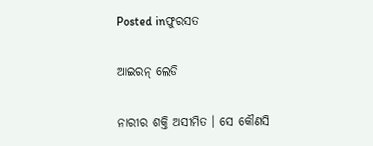Posted inଫୁରସତ

ଆଇରନ୍‌ ଲେଡି

ନାରୀର ଶକ୍ତି ଅସୀମିତ । ସେ କୌଣସି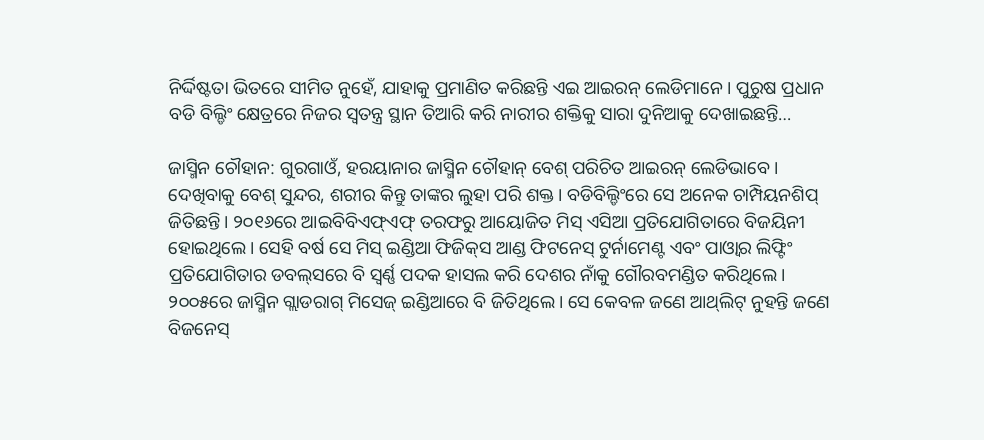ନିର୍ଦ୍ଦିଷ୍ଟତା ଭିତରେ ସୀମିତ ନୁହେଁ, ଯାହାକୁ ପ୍ରମାଣିତ କରିଛନ୍ତି ଏଇ ଆଇରନ୍‌ ଲେଡିମାନେ। ପୁରୁଷ ପ୍ରଧାନ ବଡି ବିଲ୍ଡିଂ କ୍ଷେତ୍ରରେ ନିଜର ସ୍ବତନ୍ତ୍ର ସ୍ଥାନ ତିଆରି କରି ନାରୀର ଶକ୍ତିକୁ ସାରା ଦୁନିଆକୁ ଦେଖାଇଛନ୍ତି…

ଜାସ୍ମିନ ଚୌହାନ: ଗୁରଗାଓଁ, ହରୟାନାର ଜାସ୍ମିନ ଚୌହାନ୍‌ ବେଶ୍‌ ପରିଚିତ ଆଇରନ୍‌ ଲେଡିଭାବେ। ଦେଖିବାକୁ ବେଶ୍‌ ସୁନ୍ଦର, ଶରୀର କିନ୍ତୁ ତାଙ୍କର ଲୁହା ପରି ଶକ୍ତ। ବଡିବିଲ୍ଡିଂରେ ସେ ଅନେକ ଚାମ୍ପିୟନଶିପ୍‌ ଜିତିଛନ୍ତି। ୨୦୧୬ରେ ଆଇବିବିଏଫ୍‌ଏଫ୍‌ ତରଫରୁ ଆୟୋଜିତ ମିସ୍‌ ଏସିଆ ପ୍ରତିଯୋଗିତାରେ ବିଜୟିନୀ ହୋଇଥିଲେ। ସେହି ବର୍ଷ ସେ ମିସ୍‌ ଇଣ୍ଡିଆ ଫିଜିକ୍‌ସ ଆଣ୍ଡ ଫିଟନେସ୍‌ ଟୁର୍ନାମେଣ୍ଟ ଏବଂ ପାଓ୍ବାର ଲିଫ୍ଟିଂ ପ୍ରତିଯୋଗିତାର ଡବଲ୍‌ସରେ ବି ସ୍ବର୍ଣ୍ଣ ପଦକ ହାସଲ କରି ଦେଶର ନାଁକୁ ଗୌରବମଣ୍ଡିତ କରିଥିଲେ। ୨୦୦୫ରେ ଜାସ୍ମିନ ଗ୍ଲାଡରାଗ୍‌ ମିସେଜ୍‌ ଇଣ୍ଡିଆରେ ବି ଜିତିଥିଲେ। ସେ କେବଳ ଜଣେ ଆଥ୍‌ଲିଟ୍‌ ନୁହନ୍ତି ଜଣେ ବିଜନେସ୍‌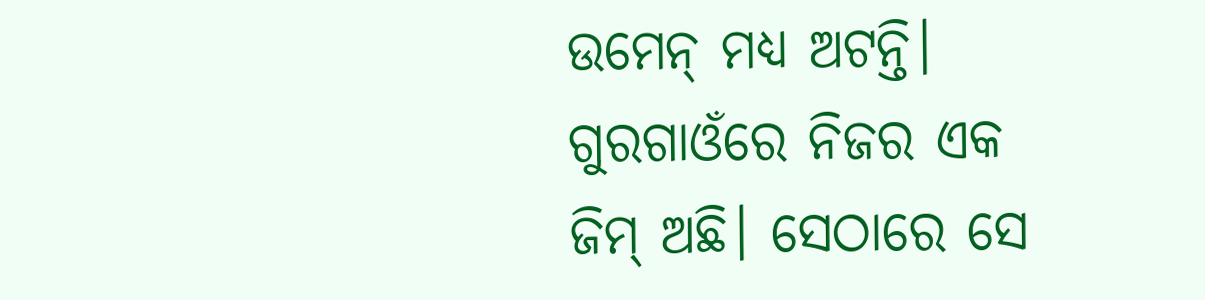ଉମେନ୍‌ ମଧ୍ୟ ଅଟନ୍ତି। ଗୁରଗାଓଁରେ ନିଜର ଏକ ଜିମ୍‌ ଅଛି। ସେଠାରେ ସେ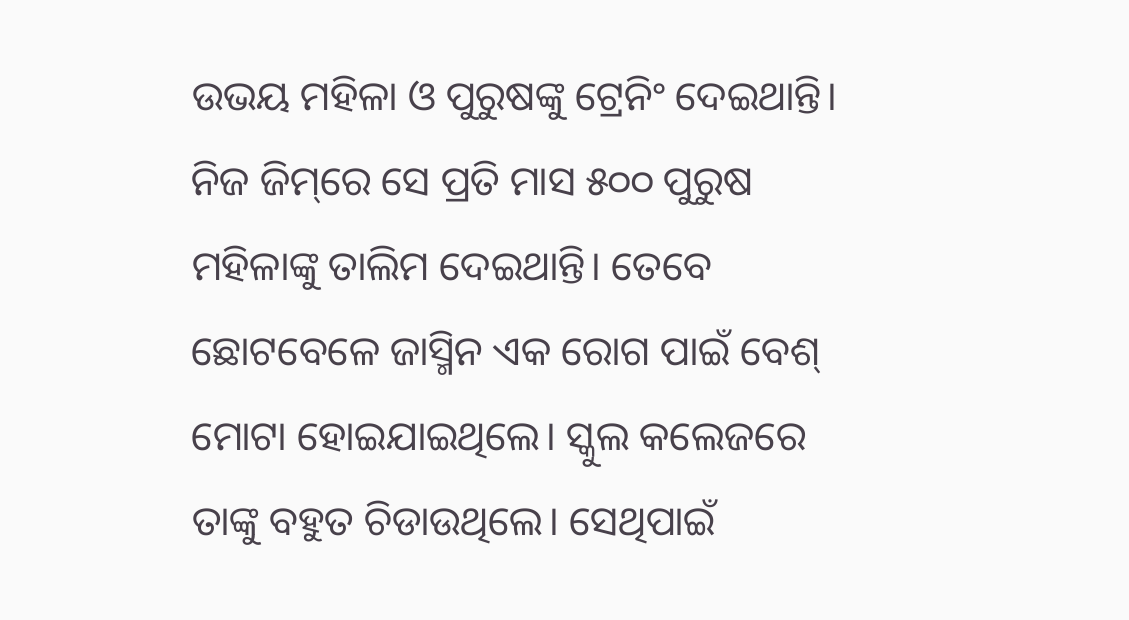ଉଭୟ ମହିଳା ଓ ପୁରୁଷଙ୍କୁ ଟ୍ରେନିଂ ଦେଇଥାନ୍ତି। ନିଜ ଜିମ୍‌ରେ ସେ ପ୍ରତି ମାସ ୫୦୦ ପୁରୁଷ ମହିଳାଙ୍କୁ ତାଲିମ ଦେଇଥାନ୍ତି। ତେବେ ଛୋଟବେଳେ ଜାସ୍ମିନ ଏକ ରୋଗ ପାଇଁ ବେଶ୍‌ ମୋଟା ହୋଇଯାଇଥିଲେ। ସ୍କୁଲ କଲେଜରେ ତାଙ୍କୁ ବହୁତ ଚିଡାଉଥିଲେ। ସେଥିପାଇଁ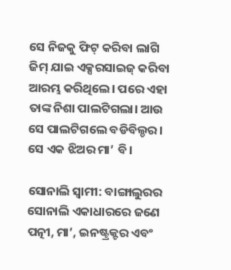ସେ ନିଜକୁ ଫିଟ୍‌ କରିବା ଲାଗି ଜିମ୍‌ ଯାଇ ଏକ୍ସରସାଇଜ୍‌ କରିବା ଆରମ୍ଭ କରିଥିଲେ। ପରେ ଏହା ତାଙ୍କ ନିଶା ପାଲଟିଗଲା। ଆଉ ସେ ପାଲଟିଗଲେ ବଡିବିଲ୍ଡର। ସେ ଏକ ଝିଅର ମା’ ବି।

ସୋନାଲି ସ୍ବାମୀ: ବାଙ୍ଗାଲୁରର ସୋନାଲି ଏକାଧାରରେ ଜଣେ ପତ୍ନୀ, ମା’, ଇନଷ୍ଟ୍ରକ୍ଟର ଏବଂ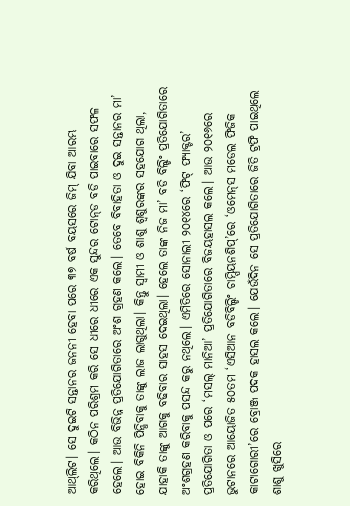ଆଥ୍‌ଲିଟ। ସେ ଦୁଇଟି ସନ୍ତାନର ଜନନୀ ହେବା ପରେ ୩୭ ବର୍ଷ ବୟସରେ ଜିମ୍‌ ଯିବା ଆରମ୍ଭ କରିଥିଲେ। କଠିନ ପରିଶ୍ରମ କରି ସେ ଧୀରେ ଧୀରେ ଏକ ସୁନ୍ଦର ଟୋନ୍‌ଡ ବଡି ପାଇବାରେ ସଫଳ ହେଲେ। ଆଉ ବିଭିନ୍ନ ପ୍ରତିଯୋଗିତାରେ ଅଂଶ ଗ୍ରହଣ କଲେ। ତେବେ ବିବାହିତା ଓ ଦୁଇ ସନ୍ତାନର ମା’ ହୋଇ ବିକିନି ପିନ୍ଧିବାକୁ ତାଙ୍କୁ ଲାଜ ଲାଗୁଥିଲା। କିନ୍ତୁ ସ୍ବାମୀ ଓ ଶାଶୁ ଶ୍ୱଶୁରଙ୍କର ସହଯୋଗ ଥିଲା, ଯାହାକି ତାଙ୍କୁ ଆଗକୁ ବଢିବାର ସାହସ ଦେଇଥିଲା। ହେଲେ ତାଙ୍କ ନିଜ ମା’ ବଡି ବିଲ୍ଡିଂ ପ୍ରତିଯୋଗିତାରେ ଅଂଶଗ୍ରହଣ କରିବାକୁ ପସନ୍ଦ କରୁ ନଥିଲେ। ଏମିତିରେ ସୋନାଲୀ ୨୦୧୪ରେ ‘ଫିଟ୍‌ ଫ୍ୟାକ୍ଟର’ ପ୍ରତିଯୋଗିତା ଓ ପରେ ‘ମସଲ୍‌ ମାନିଆ’ ପ୍ରତିଯୋଗିତାରେ ବିଜୟହାସଲ କଲେ। ଆଉ ୨୦୧୬ରେ ଭୁଟାନରେ ଆୟୋଜିତ ୫୦ତମ ‘ଏସିଆନ ବଡିବିଲ୍ଡିଂ ଚାମ୍ପିୟନଶିପ୍‌’ରେ ‘ଓମେନ୍‌ସ ମଡେଲ ଫିଜିକ କାଟାଗୋରୀ’ରେ ବ୍ରୋଞ୍ଜ ପଦକ ହାସଲ କଲେ। ଯେଉଁଦିନ ସେ ପ୍ରତିଯୋଗିତାରେ ଜିତି ଟ୍ରଫି ପାଇଥିଲେ ଶାଶୁ ଖୁସିରେ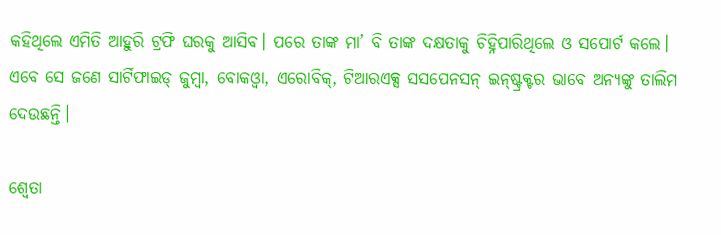କହିଥିଲେ ଏମିତି ଆହୁରି ଟ୍ରଫି ଘରକୁ ଆସିବ। ପରେ ତାଙ୍କ ମା’ ବି ତାଙ୍କ ଦକ୍ଷତାକୁ ଚିହ୍ନିପାରିଥିଲେ ଓ ସପୋର୍ଟ କଲେ। ଏବେ ସେ ଜଣେ ସାର୍ଟିଫାଇଡ୍‌ ଜୁମ୍ବା, ବୋକଓ୍ବା, ଏରୋବିକ୍‌, ଟିଆରଏକ୍ସ ସସପେନସନ୍‌ ଇନ୍‌ଷ୍ଟ୍ରକ୍ଟର ଭାବେ ଅନ୍ୟଙ୍କୁ ତାଲିମ ଦେଉଛନ୍ତି।

ଶ୍ୱେତା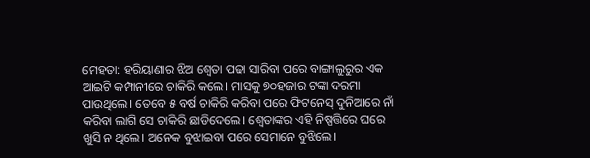ମେହତା: ହରିୟାଣାର ଝିଅ ଶ୍ୱେତା ପଢା ସାରିବା ପରେ ବାଙ୍ଗାଲୁରୁର ଏକ ଆଇଟି କମ୍ପାନୀରେ ଚାକିରି କଲେ। ମାସକୁ ୭୦ହଜାର ଟଙ୍କା ଦରମା ପାଉଥିଲେ। ତେବେ ୫ ବର୍ଷ ଚାକିରି କରିବା ପରେ ଫିଟନେସ୍‌ ଦୁନିଆରେ ନାଁ କରିବା ଲାଗି ସେ ଚାକିରି ଛାଡିଦେଲେ। ଶ୍ୱେତାଙ୍କର ଏହି ନିଷ୍ପତ୍ତିରେ ଘରେ ଖୁସି ନ ଥିଲେ। ଅନେକ ବୁଝାଇବା ପରେ ସେମାନେ ବୁଝିଲେ।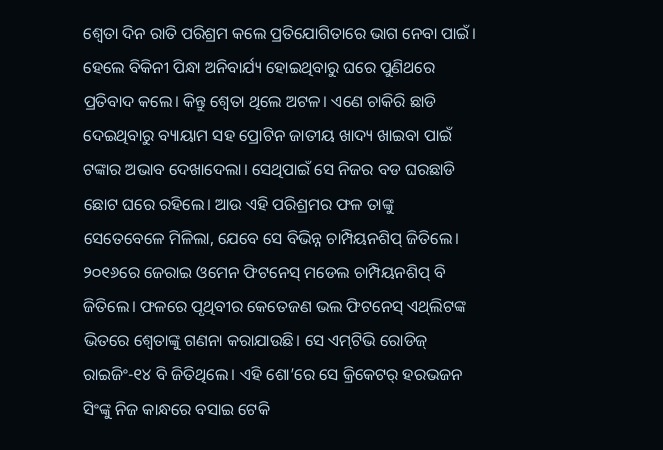ଶ୍ୱେତା ଦିନ ରାତି ପରିଶ୍ରମ କଲେ ପ୍ରତିଯୋଗିତାରେ ଭାଗ ନେବା ପାଇଁ। ହେଲେ ବିକିନୀ ପିନ୍ଧା ଅନିବାର୍ଯ୍ୟ ହୋଇଥିବାରୁ ଘରେ ପୁଣିଥରେ ପ୍ରତିବାଦ କଲେ। କିନ୍ତୁ ଶ୍ୱେତା ଥିଲେ ଅଟଳ। ଏଣେ ଚାକିରି ଛାଡି ଦେଇଥିବାରୁ ବ୍ୟାୟାମ ସହ ପ୍ରୋଟିନ ଜାତୀୟ ଖାଦ୍ୟ ଖାଇବା ପାଇଁ ଟଙ୍କାର ଅଭାବ ଦେଖାଦେଲା। ସେଥିପାଇଁ ସେ ନିଜର ବଡ ଘରଛାଡି ଛୋଟ ଘରେ ରହିଲେ। ଆଉ ଏହି ପରିଶ୍ରମର ଫଳ ତାଙ୍କୁ ସେତେବେଳେ ମିଳିଲା, ଯେବେ ସେ ବିଭିନ୍ନ ଚାମ୍ପିୟନଶିପ୍‌ ଜିତିଲେ। ୨୦୧୬ରେ ଜେରାଇ ଓମେନ ଫିଟନେସ୍‌ ମଡେଲ ଚାମ୍ପିୟନଶିପ୍‌ ବି ଜିତିଲେ। ଫଳରେ ପୃଥିବୀର କେତେଜଣ ଭଲ ଫିଟନେସ୍‌ ଏଥ୍‌ଲିଟଙ୍କ ଭିତରେ ଶ୍ୱେତାଙ୍କୁ ଗଣନା କରାଯାଉଛି। ସେ ଏମ୍‌ଟିଭି ରୋଡିଜ୍‌ ରାଇଜିଂ-୧୪ ବି ଜିତିଥିଲେ। ଏହି ଶୋ’ରେ ସେ କ୍ରିକେଟର୍‌ ହରଭଜନ ସିଂଙ୍କୁ ନିଜ କାନ୍ଧରେ ବସାଇ ଟେକି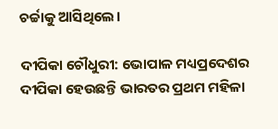ଚର୍ଚ୍ଚାକୁ ଆସିଥିଲେ।

ଦୀପିକା ଚୌଧୁରୀ: ଭୋପାଳ ମଧ୍ୟପ୍ରଦେଶର ଦୀପିକା ହେଉଛନ୍ତି ଭାରତର ପ୍ରଥମ ମହିଳା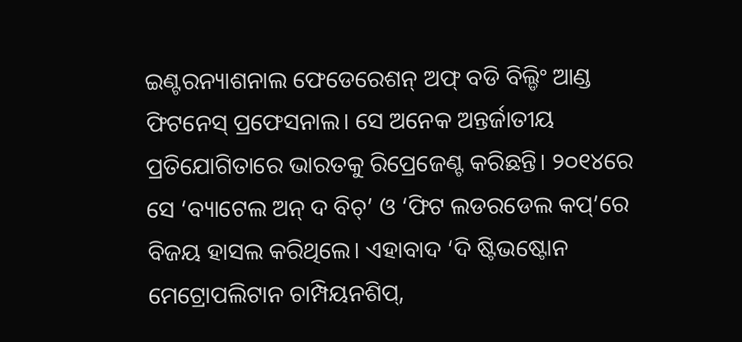ଇଣ୍ଟରନ୍ୟାଶନାଲ ଫେଡେରେଶନ୍‌ ଅଫ୍‌ ବଡି ବିଲ୍ଡିଂ ଆଣ୍ଡ ଫିଟନେସ୍‌ ପ୍ରଫେସନାଲ। ସେ ଅନେକ ଅନ୍ତର୍ଜାତୀୟ ପ୍ରତିଯୋଗିତାରେ ଭାରତକୁ ରିପ୍ରେଜେଣ୍ଟ କରିଛନ୍ତି। ୨୦୧୪ରେ ସେ ‘ବ୍ୟାଟେଲ ଅନ୍‌ ଦ ବିଚ୍‌’ ଓ ‘ଫିଟ ଲଡରଡେଲ କପ୍‌’ରେ ବିଜୟ ହାସଲ କରିଥିଲେ। ଏହାବାଦ ‘ଦି ଷ୍ଟିଭଷ୍ଟୋନ ମେଟ୍ରୋପଲିଟାନ ଚାମ୍ପିୟନଶିପ୍‌,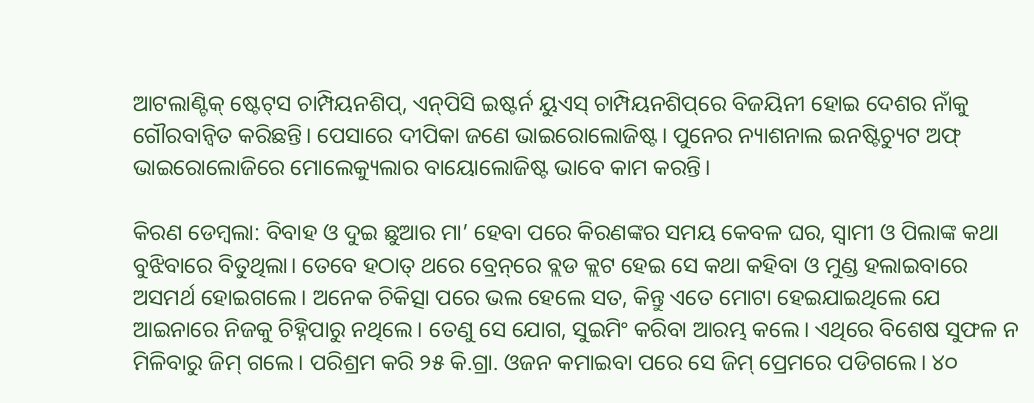ଆଟଲାଣ୍ଟିକ୍‌ ଷ୍ଟେଟ୍‌ସ ଚାମ୍ପିୟନଶିପ୍‌, ଏନ୍‌ପିସି ଇଷ୍ଟର୍ନ ୟୁଏସ୍‌ ଚାମ୍ପିୟନଶିପ୍‌ରେ ବିଜୟିନୀ ହୋଇ ଦେଶର ନାଁକୁ ଗୌରବାନ୍ବିତ କରିଛନ୍ତି। ପେସାରେ ଦୀପିକା ଜଣେ ଭାଇରୋଲୋଜିଷ୍ଟ। ପୁନେର ନ୍ୟାଶନାଲ ଇନଷ୍ଟିଚ୍ୟୁଟ ଅଫ୍‌ ଭାଇରୋଲୋଜିରେ ମୋଲେକ୍ୟୁଲାର ବାୟୋଲୋଜିଷ୍ଟ ଭାବେ କାମ କରନ୍ତି।

କିରଣ ଡେମ୍ବଲା: ବିବାହ ଓ ଦୁଇ ଛୁଆର ମା’ ହେବା ପରେ କିରଣଙ୍କର ସମୟ କେବଳ ଘର, ସ୍ବାମୀ ଓ ପିଲାଙ୍କ କଥା ବୁଝିବାରେ ବିତୁଥିଲା। ତେବେ ହଠାତ୍‌ ଥରେ ବ୍ରେନ୍‌ରେ ବ୍ଲଡ କ୍ଲଟ ହେଇ ସେ କଥା କହିବା ଓ ମୁଣ୍ଡ ହଲାଇବାରେ ଅସମର୍ଥ ହୋଇଗଲେ। ଅନେକ ଚିକିତ୍ସା ପରେ ଭଲ ହେଲେ ସତ, କିନ୍ତୁ ଏତେ ମୋଟା ହେଇଯାଇଥିଲେ ଯେ ଆଇନାରେ ନିଜକୁ ଚିହ୍ନିପାରୁ ନଥିଲେ। ତେଣୁ ସେ ଯୋଗ, ସୁଇମିଂ କରିବା ଆରମ୍ଭ କଲେ। ଏଥିରେ ବିଶେଷ ସୁଫଳ ନ ମିଳିବାରୁ ଜିମ୍‌ ଗଲେ। ପରିଶ୍ରମ କରି ୨୫ କି.ଗ୍ରା. ଓଜନ କମାଇବା ପରେ ସେ ଜିମ୍‌ ପ୍ରେମରେ ପଡିଗଲେ। ୪୦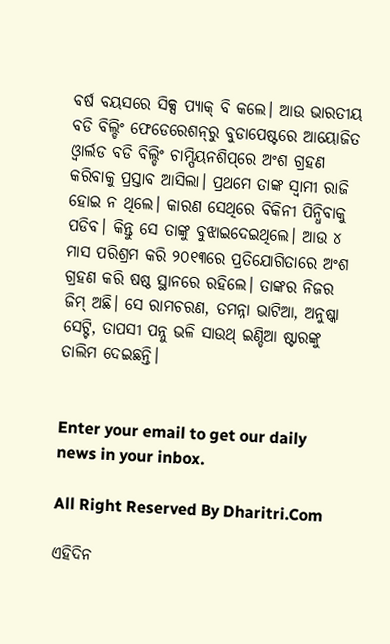ବର୍ଷ ବୟସରେ ସିକ୍ସ ପ୍ୟାକ୍‌ ବି କଲେ। ଆଉ ଭାରତୀୟ ବଡି ବିଲ୍ଡିଂ ଫେଡେରେଶନ୍‌ରୁ ବୁଡାପେଷ୍ଟରେ ଆୟୋଜିତ ଓ୍ବାର୍ଲଡ ବଡି ବିଲ୍ଡିଂ ଚାମ୍ପିୟନଶିପ୍‌ରେ ଅଂଶ ଗ୍ରହଣ କରିବାକୁ ପ୍ରସ୍ତାବ ଆସିଲା। ପ୍ରଥମେ ତାଙ୍କ ସ୍ବାମୀ ରାଜି ହୋଇ ନ ଥିଲେ। କାରଣ ସେଥିରେ ବିକିନୀ ପିନ୍ଧିବାକୁ ପଡିବ। କିନ୍ତୁ ସେ ତାଙ୍କୁ ବୁଝାଇଦେଇଥିଲେ। ଆଉ ୪ ମାସ ପରିଶ୍ରମ କରି ୨୦୧୩ରେ ପ୍ରତିଯୋଗିତାରେ ଅଂଶ ଗ୍ରହଣ କରି ଷଷ୍ଠ ସ୍ଥାନରେ ରହିଲେ। ତାଙ୍କର ନିଜର ଜିମ୍‌ ଅଛି। ସେ ରାମଚରଣ, ତମନ୍ନା ଭାଟିଆ, ଅନୁଷ୍କା ସେଟ୍ଟି, ତାପସୀ ପନ୍ନୁ ଭଳି ସାଉଥ୍‌ ଇଣ୍ଡିଆ ଷ୍ଟାରଙ୍କୁ ତାଲିମ ଦେଇଛନ୍ତି।


Enter your email to get our daily news in your inbox.

All Right Reserved By Dharitri.Com

ଏହିଦିନ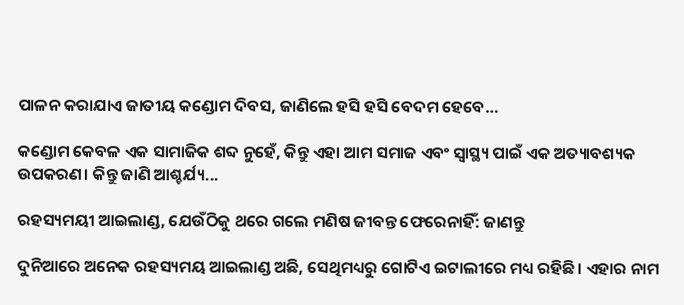ପାଳନ କରାଯାଏ ଜାତୀୟ କଣ୍ଡୋମ ଦିବସ, ଜାଣିଲେ ହସି ହସି ବେଦମ ହେବେ…

କଣ୍ଡୋମ କେବଳ ଏକ ସାମାଜିକ ଶବ୍ଦ ନୁହେଁ, କିନ୍ତୁ ଏହା ଆମ ସମାଜ ଏବଂ ସ୍ବାସ୍ଥ୍ୟ ପାଇଁ ଏକ ଅତ୍ୟାବଶ୍ୟକ ଉପକରଣ। କିନ୍ତୁ ଜାଣି ଆଶ୍ଚର୍ଯ୍ୟ...

ରହସ୍ୟମୟୀ ଆଇଲାଣ୍ଡ, ଯେଉଁଠିକୁ ଥରେ ଗଲେ ମଣିଷ ଜୀବନ୍ତ ଫେରେନାହିଁ: ଜାଣନ୍ତୁ

ଦୁନିଆରେ ଅନେକ ରହସ୍ୟମୟ ଆଇଲାଣ୍ଡ ଅଛି, ସେଥିମଧ୍ୟରୁ ଗୋଟିଏ ଇଟାଲୀରେ ମଧ୍ୟ ରହିଛି। ଏହାର ନାମ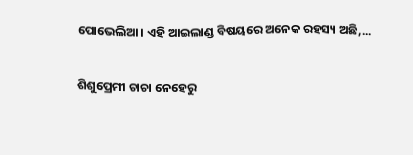ପୋଭେଲିଆ। ଏହି ଆଇଲାଣ୍ଡ ବିଷୟରେ ଅନେକ ରହସ୍ୟ ଅଛି,...

ଶିଶୁପ୍ରେମୀ ଚାଚା ନେହେରୁ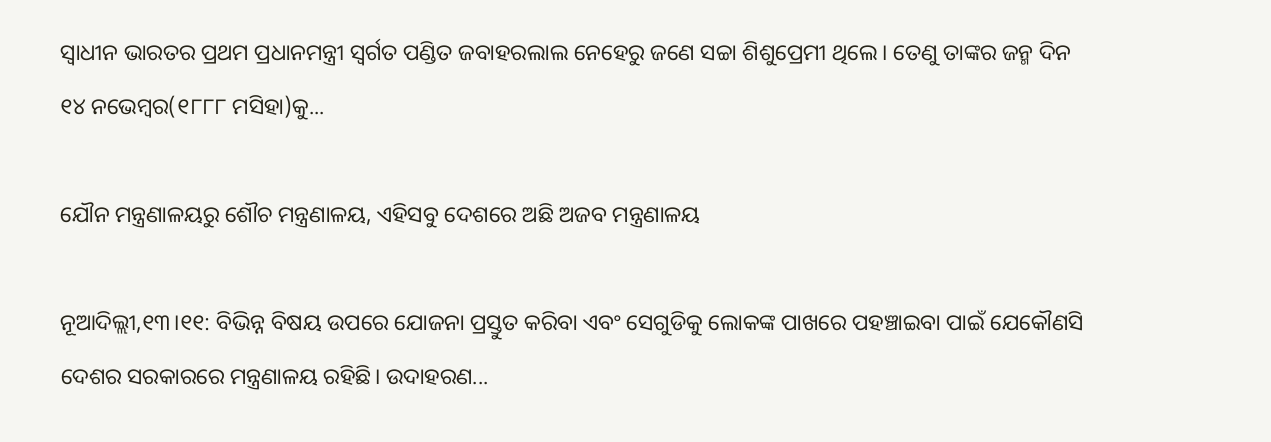ସ୍ବାଧୀନ ଭାରତର ପ୍ରଥମ ପ୍ରଧାନମନ୍ତ୍ରୀ ସ୍ବର୍ଗତ ପଣ୍ଡିତ ଜବାହରଲାଲ ନେହେରୁ ଜଣେ ସଚ୍ଚା ଶିଶୁପ୍ରେମୀ ଥିଲେ। ତେଣୁ ତାଙ୍କର ଜନ୍ମ ଦିନ ୧୪ ନଭେମ୍ବର(୧୮୮୮ ମସିହା)କୁ...

ଯୌନ ମନ୍ତ୍ରଣାଳୟରୁ ଶୌଚ ମନ୍ତ୍ରଣାଳୟ, ଏହିସବୁ ଦେଶରେ ଅଛି ଅଜବ ମନ୍ତ୍ରଣାଳୟ

ନୂଆଦିଲ୍ଲୀ,୧୩।୧୧: ବିଭିନ୍ନ ବିଷୟ ଉପରେ ଯୋଜନା ପ୍ରସ୍ତୁତ କରିବା ଏବଂ ସେଗୁଡିକୁ ଲୋକଙ୍କ ପାଖରେ ପହଞ୍ଚାଇବା ପାଇଁ ଯେକୌଣସି ଦେଶର ସରକାରରେ ମନ୍ତ୍ରଣାଳୟ ରହିଛି। ଉଦାହରଣ...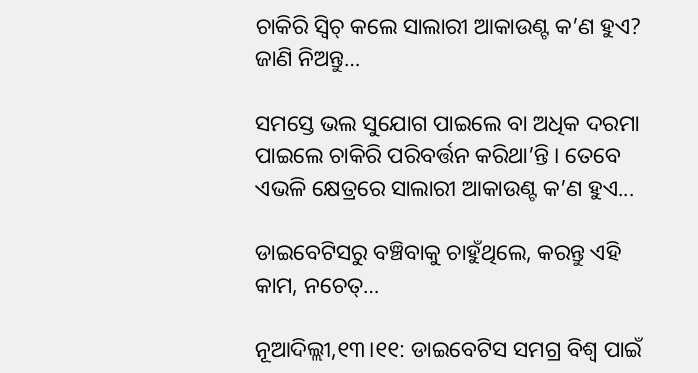ଚାକିରି ସ୍ବିଚ୍‌ କଲେ ସାଲାରୀ ଆକାଉଣ୍ଟ କ’ଣ ହୁଏ? ଜାଣି ନିଅନ୍ତୁ…

ସମସ୍ତେ ଭଲ ସୁଯୋଗ ପାଇଲେ ବା ଅଧିକ ଦରମା ପାଇଲେ ଚାକିରି ପରିବର୍ତ୍ତନ କରିଥା’ନ୍ତି । ତେବେ ଏଭଳି କ୍ଷେତ୍ରରେ ସାଲାରୀ ଆକାଉଣ୍ଟ କ’ଣ ହୁଏ...

ଡାଇବେଟିସରୁ ବଞ୍ଚିବାକୁ ଚାହୁଁଥିଲେ, କରନ୍ତୁ ଏହି କାମ, ନଚେତ୍‌…

ନୂଆଦିଲ୍ଲୀ,୧୩।୧୧: ଡାଇବେଟିସ ସମଗ୍ର ବିଶ୍ୱ ପାଇଁ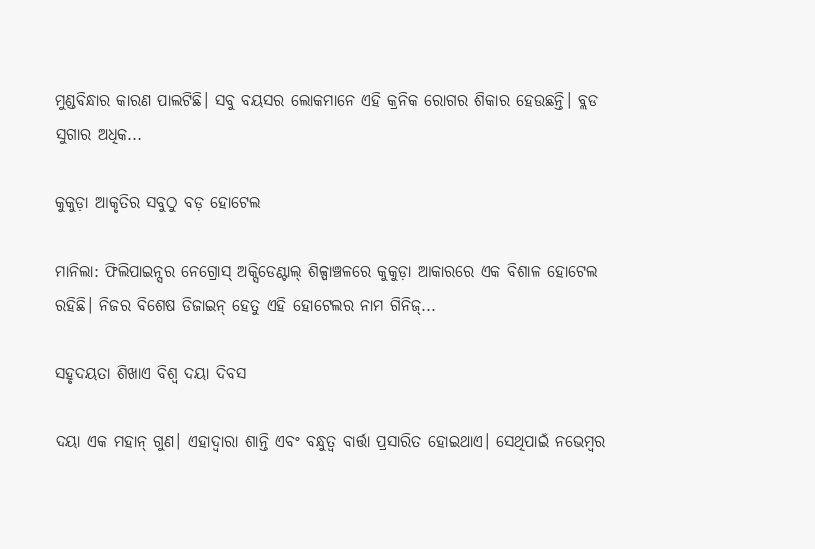ମୁଣ୍ଡବିନ୍ଧାର କାରଣ ପାଲଟିଛି। ସବୁ ବୟସର ଲୋକମାନେ ଏହି କ୍ରନିକ ରୋଗର ଶିକାର ହେଉଛନ୍ତି। ବ୍ଲଡ ସୁଗାର ଅଧିକ...

କୁକୁଡ଼ା ଆକୃତିର ସବୁଠୁ ବଡ଼ ହୋଟେଲ

ମାନିଲା: ଫିଲିପାଇନ୍ସର ନେଗ୍ରୋସ୍‌ ଅକ୍ସିଡେଣ୍ଟାଲ୍‌ ଶିଳ୍ପାଞ୍ଚଳରେ କୁକୁଡ଼ା ଆକାରରେ ଏକ ବିଶାଳ ହୋଟେଲ ରହିଛି। ନିଜର ବିଶେଷ ଡିଜାଇନ୍‌ ହେତୁ ଏହି ହୋଟେଲର ନାମ ଗିନିଜ୍‌...

ସହୃଦୟତା ଶିଖାଏ ବିଶ୍ୱ ଦୟା ଦିବସ

ଦୟା ଏକ ମହାନ୍‌ ଗୁଣ। ଏହାଦ୍ୱାରା ଶାନ୍ତି ଏବଂ ବନ୍ଧୁତ୍ୱ ବାର୍ତ୍ତା ପ୍ରସାରିତ ହୋଇଥାଏ। ସେଥିପାଇଁ ନଭେମ୍ବର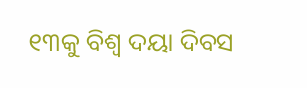୧୩କୁ ବିଶ୍ୱ ଦୟା ଦିବସ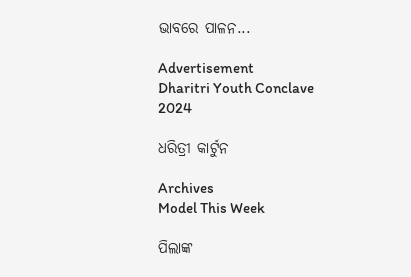ଭାବରେ ପାଳନ...

Advertisement
Dharitri Youth Conclave 2024

ଧରିତ୍ରୀ କାର୍ଟୁନ

Archives
Model This Week

ପିଲାଙ୍କ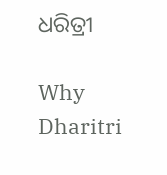ଧରିତ୍ରୀ

Why Dharitri